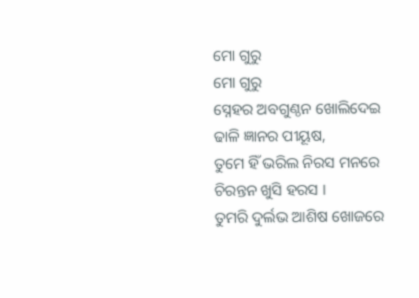ମୋ ଗୁରୁ
ମୋ ଗୁରୁ
ସ୍ନେହର ଅବଗୁଣ୍ଠନ ଖୋଲିଦେଇ
ଢାଳି ଜ୍ଞାନର ପୀୟୂଷ,
ତୁମେ ହିଁ ଭରିଲ ନିରସ ମନରେ
ଚିରନ୍ତନ ଖୁସି ହରସ ।
ତୁମରି ଦୁର୍ଲଭ ଆଶିଷ ଖୋଜରେ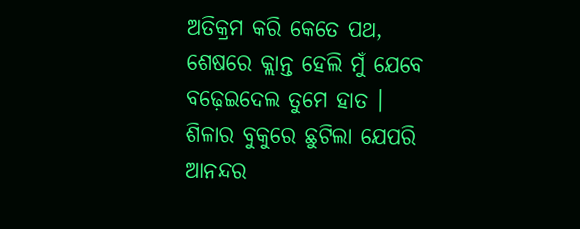ଅତିକ୍ରମ କରି କେତେ ପଥ,
ଶେଷରେ କ୍ଲାନ୍ତ ହେଲି ମୁଁ ଯେବେ
ବଢ଼େଇଦେଲ ତୁମେ ହାତ ।
ଶିଳାର ବୁକୁରେ ଛୁଟିଲା ଯେପରି
ଆନନ୍ଦର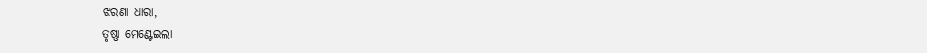ଝରଣା ଧାରା,
ତୃଷ୍ଣା ମେଣ୍ଟେଇଲା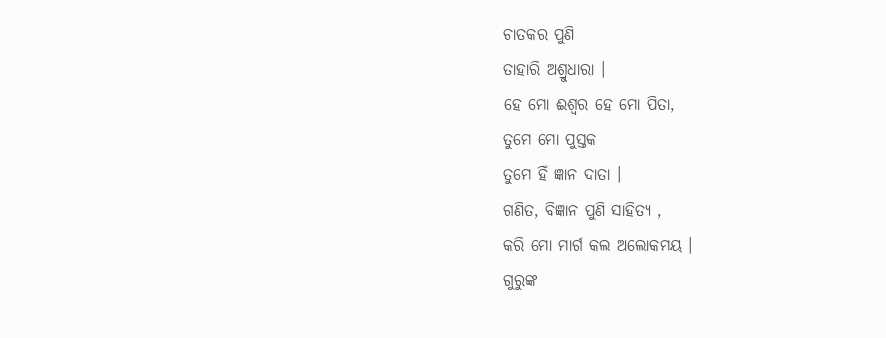ଚାତକର ପୁଣି
ତାହାରି ଅଶ୍ରୁଧାରା ।
ହେ ମୋ ଈଶ୍ୱର ହେ ମୋ ପିତା,
ତୁମେ ମୋ ପୁସ୍ତକ
ତୁମେ ହିଁ ଜ୍ଞାନ ଦାତା ।
ଗଣିତ, ବିଜ୍ଞାନ ପୁଣି ସାହିତ୍ୟ ,
କରି ମୋ ମାର୍ଗ କଲ ଅଲୋକମୟ ।
ଗୁରୁଙ୍କ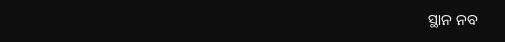ସ୍ଥାନ ନବ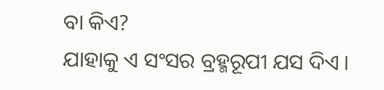ବା କିଏ?
ଯାହାକୁ ଏ ସଂସର ବ୍ରହ୍ମରୂପୀ ଯସ ଦିଏ।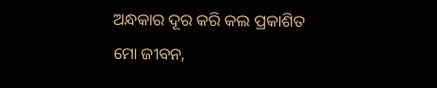ଅନ୍ଧକାର ଦୂର କରି କଲ ପ୍ରକାଶିତ ମୋ ଜୀବନ,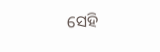ସେହି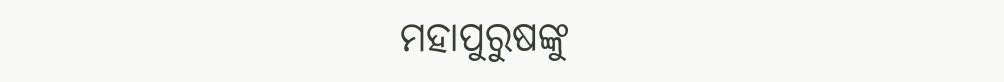ମହାପୁରୁଷଙ୍କୁ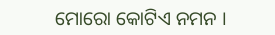ମୋରୋ କୋଟିଏ ନମନ ।